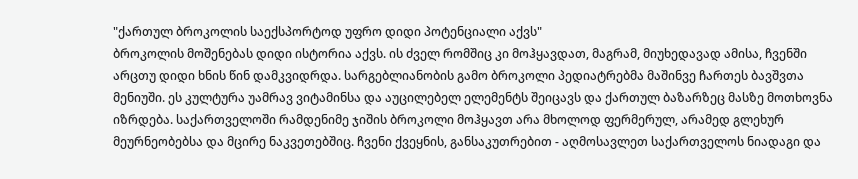"ქართულ ბროკოლის საექსპორტოდ უფრო დიდი პოტენციალი აქვს"
ბროკოლის მოშენებას დიდი ისტორია აქვს. ის ძველ რომშიც კი მოჰყავდათ, მაგრამ, მიუხედავად ამისა, ჩვენში არცთუ დიდი ხნის წინ დამკვიდრდა. სარგებლიანობის გამო ბროკოლი პედიატრებმა მაშინვე ჩართეს ბავშვთა მენიუში. ეს კულტურა უამრავ ვიტამინსა და აუცილებელ ელემენტს შეიცავს და ქართულ ბაზარზეც მასზე მოთხოვნა იზრდება. საქართველოში რამდენიმე ჯიშის ბროკოლი მოჰყავთ არა მხოლოდ ფერმერულ, არამედ გლეხურ მეურნეობებსა და მცირე ნაკვეთებშიც. ჩვენი ქვეყნის, განსაკუთრებით - აღმოსავლეთ საქართველოს ნიადაგი და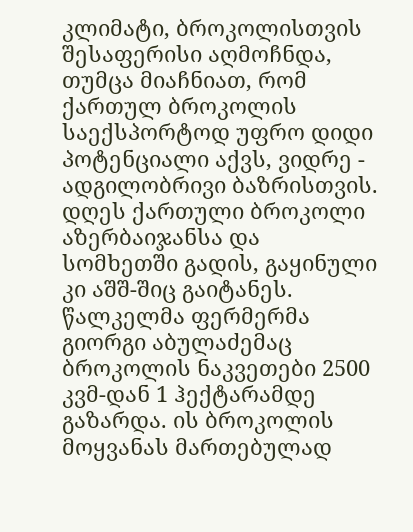კლიმატი, ბროკოლისთვის შესაფერისი აღმოჩნდა, თუმცა მიაჩნიათ, რომ ქართულ ბროკოლის საექსპორტოდ უფრო დიდი პოტენციალი აქვს, ვიდრე - ადგილობრივი ბაზრისთვის.
დღეს ქართული ბროკოლი აზერბაიჯანსა და სომხეთში გადის, გაყინული კი აშშ-შიც გაიტანეს. წალკელმა ფერმერმა გიორგი აბულაძემაც ბროკოლის ნაკვეთები 2500 კვმ-დან 1 ჰექტარამდე გაზარდა. ის ბროკოლის მოყვანას მართებულად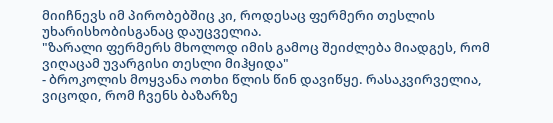მიიჩნევს იმ პირობებშიც კი, როდესაც ფერმერი თესლის უხარისხობისგანაც დაუცველია.
"ზარალი ფერმერს მხოლოდ იმის გამოც შეიძლება მიადგეს, რომ ვიღაცამ უვარგისი თესლი მიჰყიდა"
- ბროკოლის მოყვანა ოთხი წლის წინ დავიწყე. რასაკვირველია, ვიცოდი, რომ ჩვენს ბაზარზე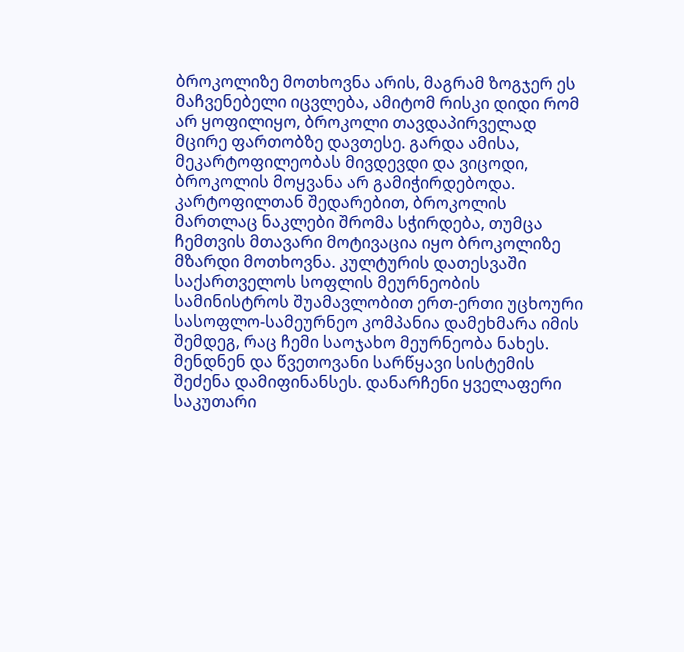ბროკოლიზე მოთხოვნა არის, მაგრამ ზოგჯერ ეს მაჩვენებელი იცვლება, ამიტომ რისკი დიდი რომ არ ყოფილიყო, ბროკოლი თავდაპირველად მცირე ფართობზე დავთესე. გარდა ამისა, მეკარტოფილეობას მივდევდი და ვიცოდი, ბროკოლის მოყვანა არ გამიჭირდებოდა. კარტოფილთან შედარებით, ბროკოლის მართლაც ნაკლები შრომა სჭირდება, თუმცა ჩემთვის მთავარი მოტივაცია იყო ბროკოლიზე მზარდი მოთხოვნა. კულტურის დათესვაში საქართველოს სოფლის მეურნეობის სამინისტროს შუამავლობით ერთ-ერთი უცხოური სასოფლო-სამეურნეო კომპანია დამეხმარა იმის შემდეგ, რაც ჩემი საოჯახო მეურნეობა ნახეს. მენდნენ და წვეთოვანი სარწყავი სისტემის შეძენა დამიფინანსეს. დანარჩენი ყველაფერი საკუთარი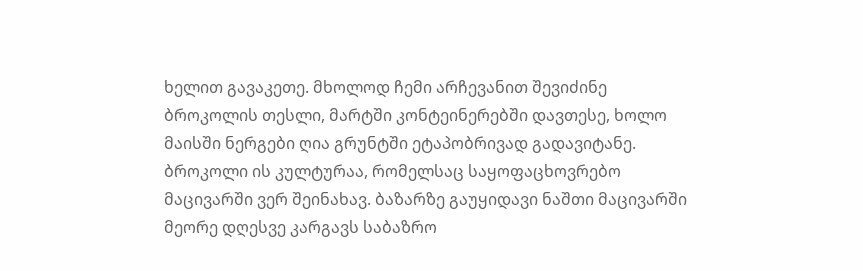ხელით გავაკეთე. მხოლოდ ჩემი არჩევანით შევიძინე ბროკოლის თესლი, მარტში კონტეინერებში დავთესე, ხოლო მაისში ნერგები ღია გრუნტში ეტაპობრივად გადავიტანე.
ბროკოლი ის კულტურაა, რომელსაც საყოფაცხოვრებო მაცივარში ვერ შეინახავ. ბაზარზე გაუყიდავი ნაშთი მაცივარში მეორე დღესვე კარგავს საბაზრო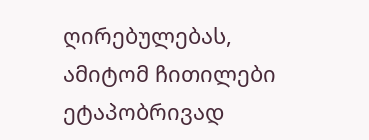ღირებულებას, ამიტომ ჩითილები ეტაპობრივად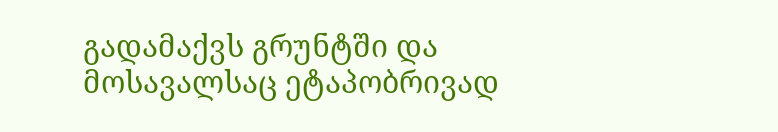გადამაქვს გრუნტში და მოსავალსაც ეტაპობრივად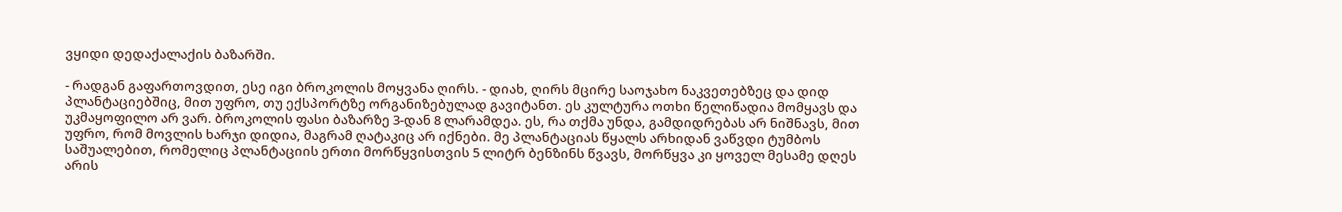ვყიდი დედაქალაქის ბაზარში.

- რადგან გაფართოვდით, ესე იგი ბროკოლის მოყვანა ღირს. - დიახ, ღირს მცირე საოჯახო ნაკვეთებზეც და დიდ პლანტაციებშიც, მით უფრო, თუ ექსპორტზე ორგანიზებულად გავიტანთ. ეს კულტურა ოთხი წელიწადია მომყავს და უკმაყოფილო არ ვარ. ბროკოლის ფასი ბაზარზე 3-დან 8 ლარამდეა. ეს, რა თქმა უნდა, გამდიდრებას არ ნიშნავს, მით უფრო, რომ მოვლის ხარჯი დიდია, მაგრამ ღატაკიც არ იქნები. მე პლანტაციას წყალს არხიდან ვაწვდი ტუმბოს საშუალებით, რომელიც პლანტაციის ერთი მორწყვისთვის 5 ლიტრ ბენზინს წვავს, მორწყვა კი ყოველ მესამე დღეს არის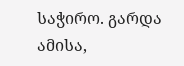საჭირო. გარდა ამისა,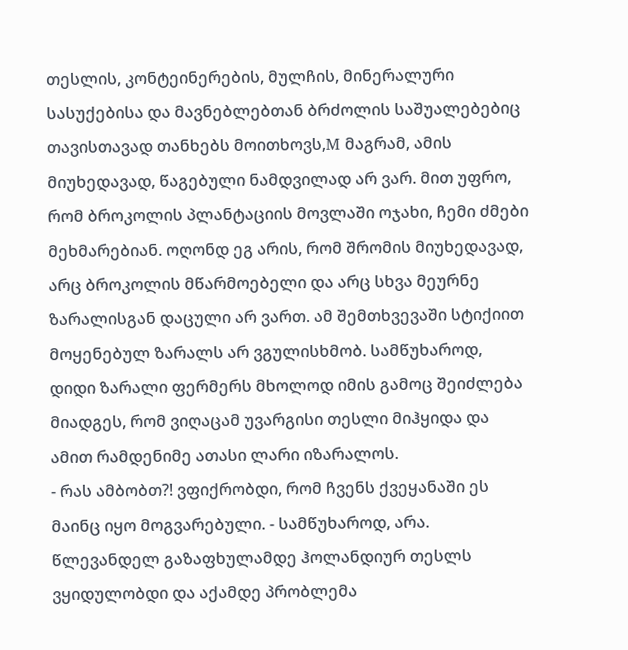თესლის, კონტეინერების, მულჩის, მინერალური სასუქებისა და მავნებლებთან ბრძოლის საშუალებებიც თავისთავად თანხებს მოითხოვს,M მაგრამ, ამის მიუხედავად, წაგებული ნამდვილად არ ვარ. მით უფრო, რომ ბროკოლის პლანტაციის მოვლაში ოჯახი, ჩემი ძმები მეხმარებიან. ოღონდ ეგ არის, რომ შრომის მიუხედავად, არც ბროკოლის მწარმოებელი და არც სხვა მეურნე ზარალისგან დაცული არ ვართ. ამ შემთხვევაში სტიქიით მოყენებულ ზარალს არ ვგულისხმობ. სამწუხაროდ, დიდი ზარალი ფერმერს მხოლოდ იმის გამოც შეიძლება მიადგეს, რომ ვიღაცამ უვარგისი თესლი მიჰყიდა და ამით რამდენიმე ათასი ლარი იზარალოს.
- რას ამბობთ?! ვფიქრობდი, რომ ჩვენს ქვეყანაში ეს მაინც იყო მოგვარებული. - სამწუხაროდ, არა. წლევანდელ გაზაფხულამდე ჰოლანდიურ თესლს ვყიდულობდი და აქამდე პრობლემა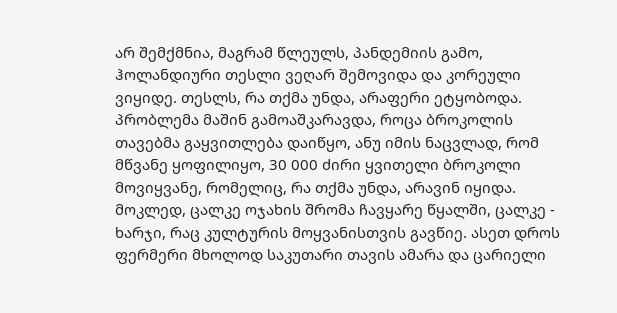არ შემქმნია, მაგრამ წლეულს, პანდემიის გამო, ჰოლანდიური თესლი ვეღარ შემოვიდა და კორეული ვიყიდე. თესლს, რა თქმა უნდა, არაფერი ეტყობოდა. პრობლემა მაშინ გამოაშკარავდა, როცა ბროკოლის თავებმა გაყვითლება დაიწყო, ანუ იმის ნაცვლად, რომ მწვანე ყოფილიყო, 30 000 ძირი ყვითელი ბროკოლი მოვიყვანე, რომელიც, რა თქმა უნდა, არავინ იყიდა. მოკლედ, ცალკე ოჯახის შრომა ჩავყარე წყალში, ცალკე - ხარჯი, რაც კულტურის მოყვანისთვის გავწიე. ასეთ დროს ფერმერი მხოლოდ საკუთარი თავის ამარა და ცარიელი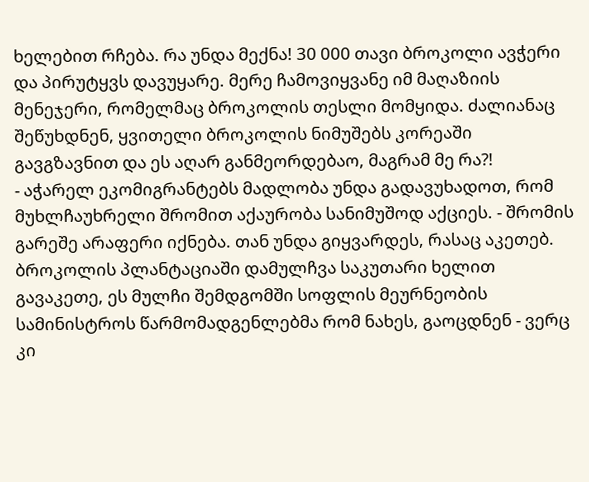ხელებით რჩება. რა უნდა მექნა! 30 000 თავი ბროკოლი ავჭერი და პირუტყვს დავუყარე. მერე ჩამოვიყვანე იმ მაღაზიის მენეჯერი, რომელმაც ბროკოლის თესლი მომყიდა. ძალიანაც შეწუხდნენ, ყვითელი ბროკოლის ნიმუშებს კორეაში გავგზავნით და ეს აღარ განმეორდებაო, მაგრამ მე რა?!
- აჭარელ ეკომიგრანტებს მადლობა უნდა გადავუხადოთ, რომ მუხლჩაუხრელი შრომით აქაურობა სანიმუშოდ აქციეს. - შრომის გარეშე არაფერი იქნება. თან უნდა გიყვარდეს, რასაც აკეთებ. ბროკოლის პლანტაციაში დამულჩვა საკუთარი ხელით გავაკეთე, ეს მულჩი შემდგომში სოფლის მეურნეობის სამინისტროს წარმომადგენლებმა რომ ნახეს, გაოცდნენ - ვერც კი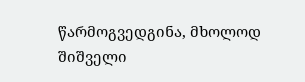წარმოგვედგინა, მხოლოდ შიშველი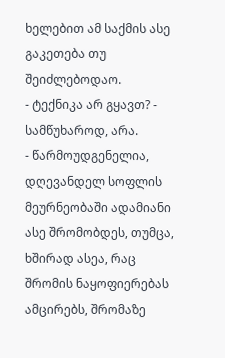ხელებით ამ საქმის ასე გაკეთება თუ შეიძლებოდაო.
- ტექნიკა არ გყავთ? - სამწუხაროდ, არა.
- წარმოუდგენელია, დღევანდელ სოფლის მეურნეობაში ადამიანი ასე შრომობდეს, თუმცა, ხშირად ასეა, რაც შრომის ნაყოფიერებას ამცირებს, შრომაზე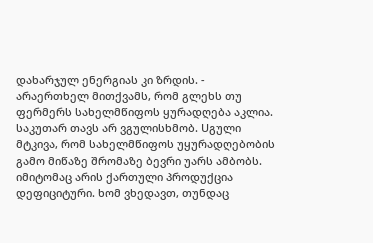დახარჯულ ენერგიას კი ზრდის. - არაერთხელ მითქვამს, რომ გლეხს თუ ფერმერს სახელმწიფოს ყურადღება აკლია. საკუთარ თავს არ ვგულისხმობ. Uგული მტკივა, რომ სახელმწიფოს უყურადღებობის გამო მიწაზე შრომაზე ბევრი უარს ამბობს. იმიტომაც არის ქართული პროდუქცია დეფიციტური. ხომ ვხედავთ, თუნდაც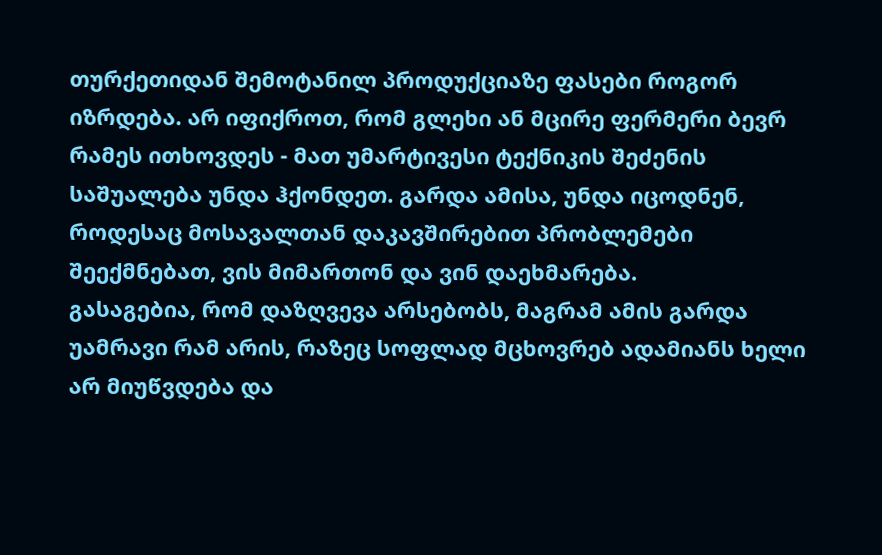თურქეთიდან შემოტანილ პროდუქციაზე ფასები როგორ იზრდება. არ იფიქროთ, რომ გლეხი ან მცირე ფერმერი ბევრ რამეს ითხოვდეს - მათ უმარტივესი ტექნიკის შეძენის საშუალება უნდა ჰქონდეთ. გარდა ამისა, უნდა იცოდნენ, როდესაც მოსავალთან დაკავშირებით პრობლემები შეექმნებათ, ვის მიმართონ და ვინ დაეხმარება.
გასაგებია, რომ დაზღვევა არსებობს, მაგრამ ამის გარდა უამრავი რამ არის, რაზეც სოფლად მცხოვრებ ადამიანს ხელი არ მიუწვდება და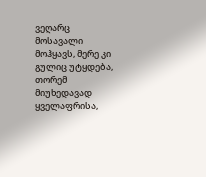ვეღარც მოსავალი მოჰყავს, მერე კი გულიც უტყდება, თორემ მიუხედავად ყველაფრისა,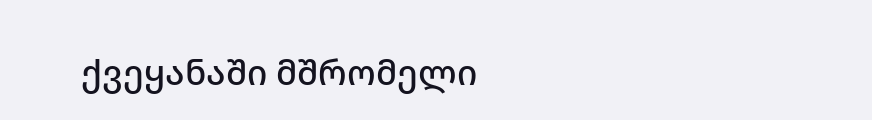ქვეყანაში მშრომელი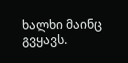ხალხი მაინც გვყავს.